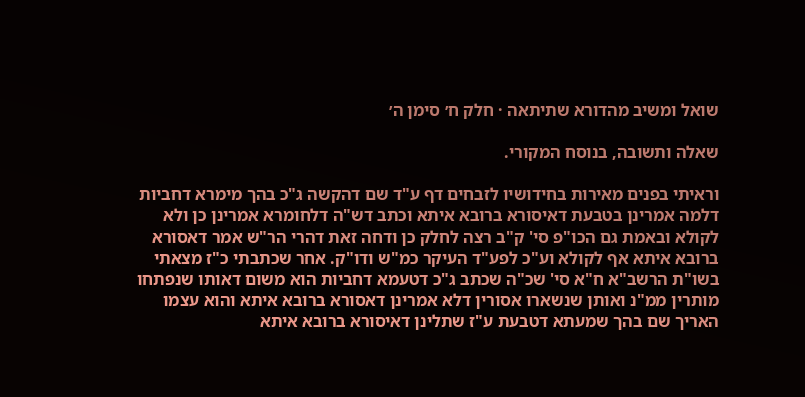שואל ומשיב מהדורא שתיתאה · חלק ח׳ סימן ה׳

שאלה ותשובה, בנוסח המקורי.

וראיתי בפנים מאירות בחידושיו לזבחים דף ע"ד שם דהקשה ג"כ בהך מימרא דחביות דלמה אמרינן בטבעת דאיסורא ברובא איתא וכתב דש"ה דלחומרא אמרינן כן ולא לקולא ובאמת גם הכו"פ סי' ק"ב רצה לחלק כן ודחה זאת דהרי הר"ש אמר דאסורא ברובא איתא אף לקולא וע"כ לפע"ד העיקר כמ"ש ודו"ק. אחר שכתבתי כ"ז מצאתי בשו"ת הרשב"א ח"א סי' שכ"ה שכתב ג"כ דטעמא דחביות הוא משום דאותו שנפתחו מותרין ממ"נ ואותן שנשארו אסורין דלא אמרינן דאסורא ברובא איתא והוא עצמו האריך שם בהך שמעתא דטבעת ע"ז שתלינן דאיסורא ברובא איתא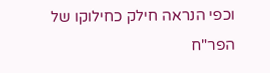וכפי הנראה חילק כחילוקו של הפר"ח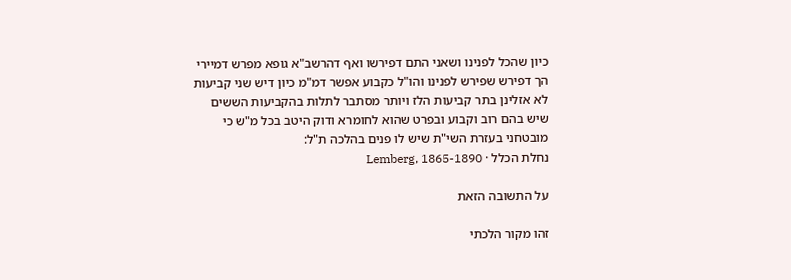כיון שהכל לפנינו ושאני התם דפירשו ואף דהרשב"א גופא מפרש דמיירי הך דפירש שפירש לפנינו והו"ל כקבוע אפשר דמ"מ כיון דיש שני קביעות לא אזלינן בתר קביעות הלז ויותר מסתבר לתלות בהקביעות הששים שיש בהם רוב וקבוע ובפרט שהוא לחומרא ודוק היטב בכל מ"ש כי מובטחני בעזרת השי"ת שיש לו פנים בהלכה ת"ל:
נחלת הכלל · Lemberg, 1865-1890

על התשובה הזאת

זהו מקור הלכתי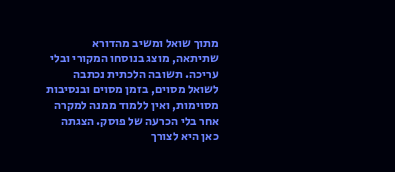מתוך שואל ומשיב מהדורא שתיתאה, מוצג בנוסחו המקורי ובלי עריכה. תשובה הלכתית נכתבה לשואל מסוים, בזמן מסוים ובנסיבות מסוימות, ואין ללמוד ממנה למקרה אחר בלי הכרעה של פוסק. הצגתה כאן היא לצורך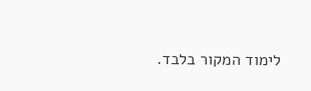לימוד המקור בלבד.